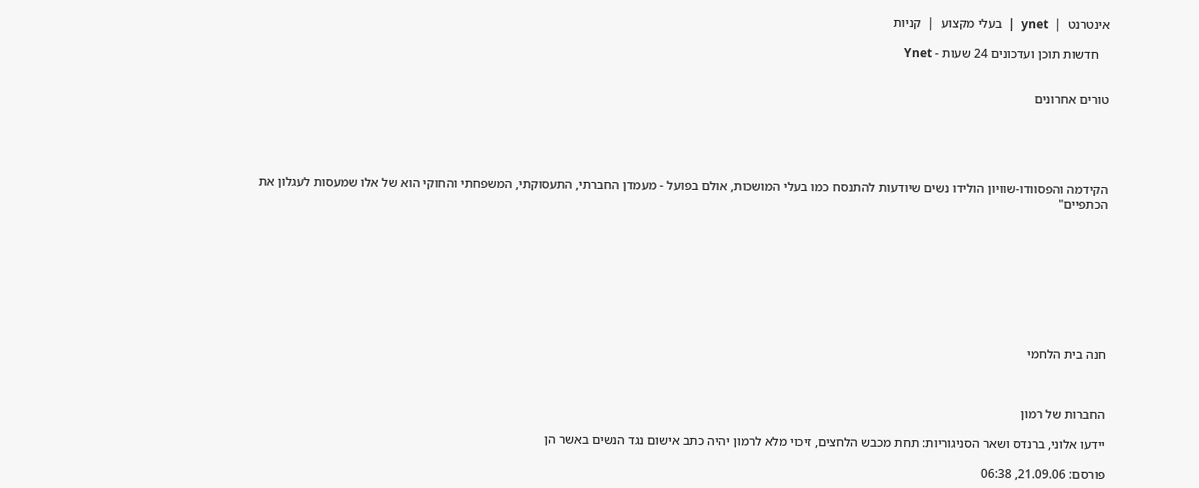אינטרנט  |  ynet  |  בעלי מקצוע  |  קניות

   חדשות תוכן ועדכונים 24 שעות - Ynet


טורים אחרונים





הקידמה והפסוודו-שוויון הולידו נשים שיודעות להתנסח כמו בעלי המושכות, אולם בפועל - מעמדן החברתי, התעסוקתי, המשפחתי והחוקי הוא של אלו שמעסות לעגלון את הכתפיים"









חנה בית הלחמי



החברות של רמון

יידעו אלוני, ברנדס ושאר הסניגוריות: תחת מכבש הלחצים, זיכוי מלא לרמון יהיה כתב אישום נגד הנשים באשר הן

פורסם: 21.09.06, 06:38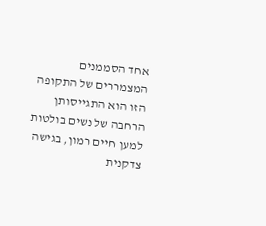אחד הסממנים המצמררים של התקופה הזו הוא התגייסותן הרחבה של נשים בולטות למען חיים רמון, בגישה צדקנית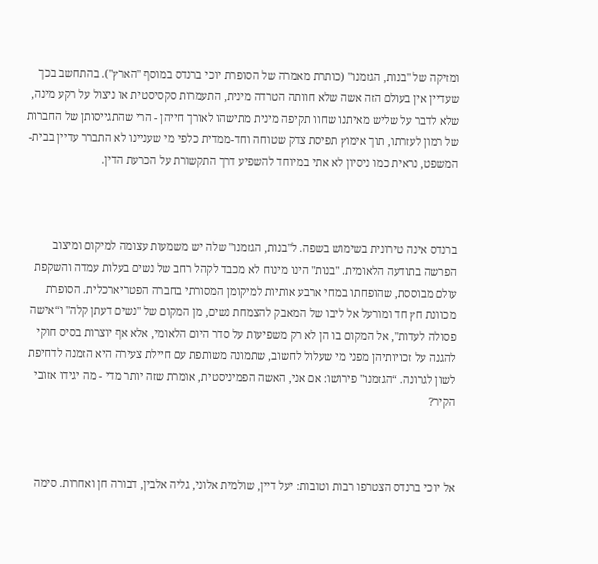ומזיקה של "בנות, הגזמנו" (כותרת מאמרה של הסופרת יוכי ברנדס במוסף "הארץ"). בהתחשב בכך שעדיין אין בעולם הזה אשה שלא חוותה הטרדה מינית, התעמרות סקסיסטית או ניצול על רקע מינה, שלא לדבר על שליש מאיתנו שחוו תקיפה מינית מתישהו לאורך חייהן - הרי שהתגייסותן של החברות של רמון לעזרתו, תוך אימוץ תפיסת צדק שטוחה וחד-ממדית כלפי מי שעניינו לא התברר עדיין בבית-המשפט, נראית כמו ניסיון לא אתי במיוחד להשפיע דרך התקשורת על הכרעת הדין.



ברנדס אינה טירונית בשימוש בשפה. ל"בנות, הגזמנו" שלה יש משמעות עצומה למיקום ומיצוב הפרשה בתודעה הלאומית. "בנות" הינו מינוח לא מכבד לקהל רחב של נשים בעלות עמדה והשקפת עולם מבוססת, שהופחתו במחי ארבע אותיות למיקומן המסורתי בחברה הפטריארכלית. הסופרת מכוונת חץ חד ומורעל אל ליבו של המאבק להצמחת נשים, מן המקום של "נשים דעתן קלה" ו“אישה פסולה לעדות", אל המקום בו הן לא רק משפיעות על סדר היום הלאומי, אלא אף יוצרות בסיס חוקי להגנה על זכויותיהן מפני מי שעלול לחשוב, שתמונה משותפת עם חיילת צעירה היא הזמנה לדחיפת לשון לגרונה. “הגזמנו" פירושו: אם אני, האשה הפמיניסטית, אומרת שזה יותר מדי - מה יגידו אזובי הקיר?



אל יוכי ברנדס הצטרפו רבות וטובות: יעל דיין, שולמית אלוני, גליה אלבין, דבורה חן ואחרות. סימה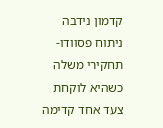קדמון נידבה ניתוח פסוודו-תחקירי משלה כשהיא לוקחת צעד אחד קדימה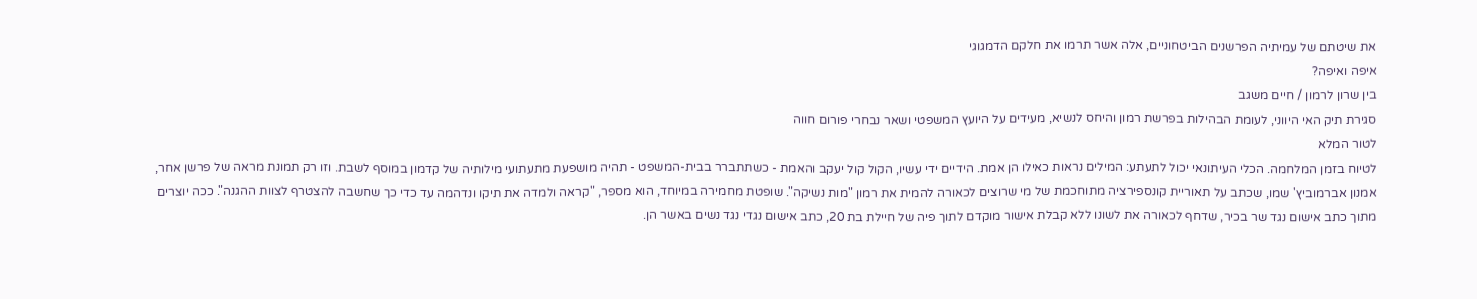את שיטתם של עמיתיה הפרשנים הביטחוניים, אלה אשר תרמו את חלקם הדמגוגי
איפה ואיפה?
בין שרון לרמון / חיים משגב
סגירת תיק האי היווני, לעומת הבהילות בפרשת רמון והיחס לנשיא, מעידים על היועץ המשפטי ושאר נבחרי פורום חווה
לטור המלא
לטיוח בזמן המלחמה. הכלי העיתונאי יכול לתעתע: המילים נראות כאילו הן אמת. הידיים ידי עשיו, הקול קול יעקב והאמת - כשתתברר בבית-המשפט - תהיה מושפעת מתעתועי מילותיה של קדמון במוסף לשבת. וזו רק תמונת מראה של פרשן אחר, אמנון אברמוביץ' שמו, שכתב על תאוריית קונספירציה מתוחכמת של מי שרוצים לכאורה להמית את רמון "מות נשיקה". שופטת מחמירה במיוחד, הוא מספר, "קראה ולמדה את תיקו ונדהמה עד כדי כך שחשבה להצטרף לצוות ההגנה". ככה יוצרים מתוך כתב אישום נגד שר בכיר, שדחף לכאורה את לשונו ללא קבלת אישור מוקדם לתוך פיה של חיילת בת 20, כתב אישום נגדי נגד נשים באשר הן.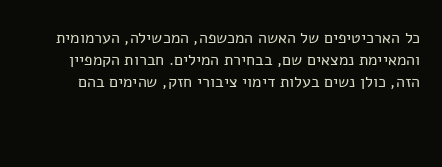כל הארכיטיפים של האשה המכשפה, המכשילה, הערמומית והמאיימת נמצאים שם, בבחירת המילים. חברות הקמפיין הזה, כולן נשים בעלות דימוי ציבורי חזק, שהימים בהם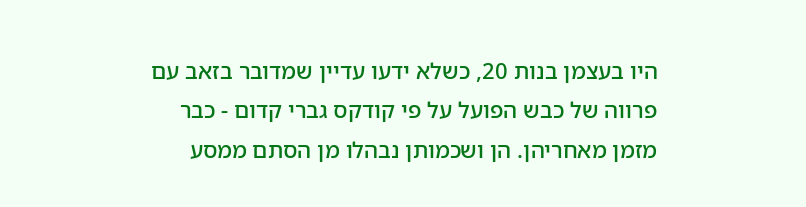היו בעצמן בנות 20, כשלא ידעו עדיין שמדובר בזאב עם פרווה של כבש הפועל על פי קודקס גברי קדום - כבר מזמן מאחריהן. הן ושכמותן נבהלו מן הסתם ממסע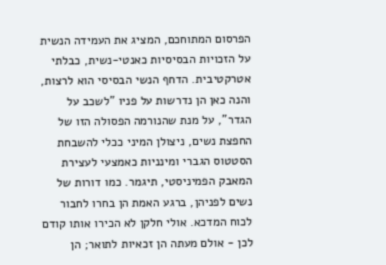הפרסום המתוחכם, המציג את העמידה הנשית על הזכויות הבסיסיות כאנטי-נשית, כבלתי אטרקטיבית. הדחף הנשי הבסיסי הוא לרצות, והנה כאן הן נדרשות על פניו "לשכב על הגדר", על מנת שהנורמה הפסולה הזו של החפצת נשים, ניצולן המיני ככלי להשבחת הסטטוס הגברי ומינניות כאמצעי לעצירת המאבק הפמיניסטי, תיגמר. כמו דורות של נשים לפניהן, ברגע האמת הן בחרו לחבור לכוח המדכא. אולי חלקן לא הכירו אותו קודם לכן - אולם מעתה הן זכאיות לתואר; הן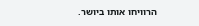הרוויחו אותו ביושר.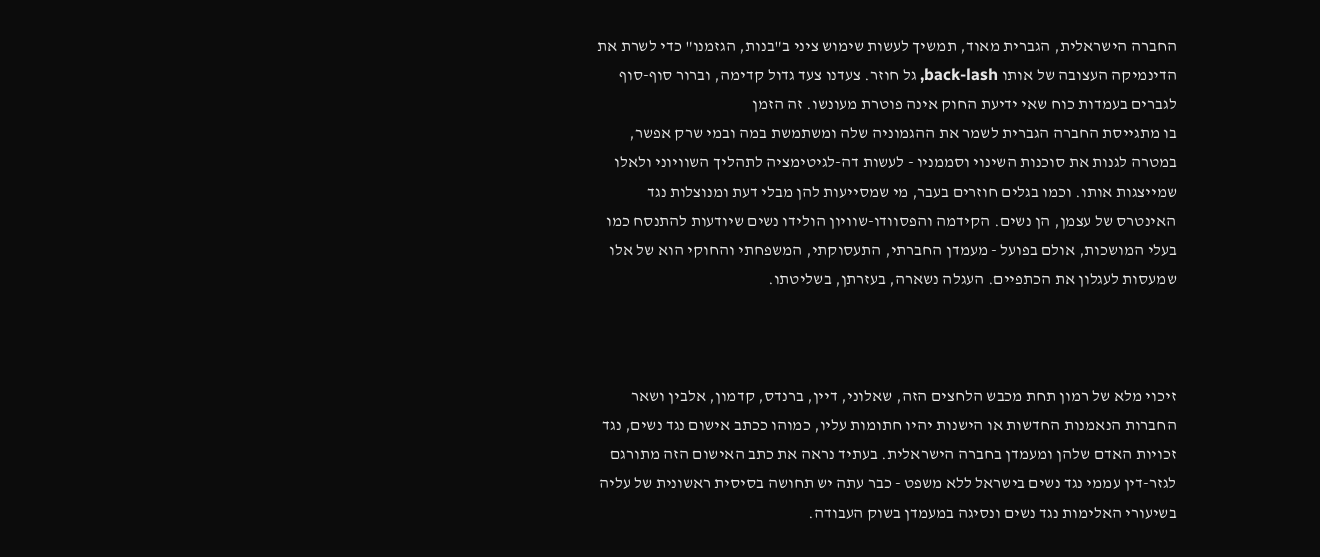החברה הישראלית, הגברית מאוד, תמשיך לעשות שימוש ציני ב"בנות, הגזמנו" כדי לשרת את הדינמיקה העצובה של אותו back-lash, גל חוזר. צעדנו צעד גדול קדימה, וברור סוף-סוף לגברים בעמדות כוח שאי ידיעת החוק אינה פוטרת מעונשו. זה הזמן
בו מתגייסת החברה הגברית לשמר את ההגמוניה שלה ומשתמשת במה ובמי שרק אפשר, במטרה לגנות את סוכנות השינוי וסממניו - לעשות דה-לגיטימציה לתהליך השוויוני ולאלו שמייצגות אותו. וכמו בגלים חוזרים בעבר, מי שמסייעות להן מבלי דעת ומנוצלות נגד האינטרס של עצמן, הן נשים. הקידמה והפסוודו-שוויון הולידו נשים שיודעות להתנסח כמו בעלי המושכות, אולם בפועל - מעמדן החברתי, התעסוקתי, המשפחתי והחוקי הוא של אלו שמעסות לעגלון את הכתפיים. העגלה נשארה, בעזרתן, בשליטתו.



זיכוי מלא של רמון תחת מכבש הלחצים הזה, שאלוני, דיין, ברנדס, קדמון, אלבין ושאר החברות הנאמנות החדשות או הישנות יהיו חתומות עליו, כמוהו ככתב אישום נגד נשים, נגד זכויות האדם שלהן ומעמדן בחברה הישראלית. בעתיד נראה את כתב האישום הזה מתורגם לגזר-דין עממי נגד נשים בישראל ללא משפט - כבר עתה יש תחושה בסיסית ראשונית של עליה בשיעורי האלימות נגד נשים ונסיגה במעמדן בשוק העבודה.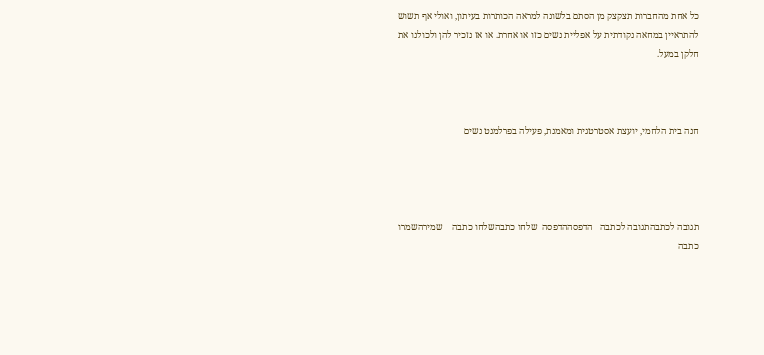כל אחת מהחברות תצקצק מן הסתם בלשונה למראה הכותרות בעיתון, ואולי אף תשוש להתראיין במחאה נקודתית על אפליית נשים כזו או אחרת. או אז נזכיר להן ולכולנו את חלקן במעל.



חנה בית הלחמי, יועצת אסטרטגית ומאמנת, פעילה בפרלמנט נשים




תגובה לכתבהתגובה לכתבה   הדפסההדפסה  שלחו כתבהשלחו כתבה    שמירהשמרו כתבה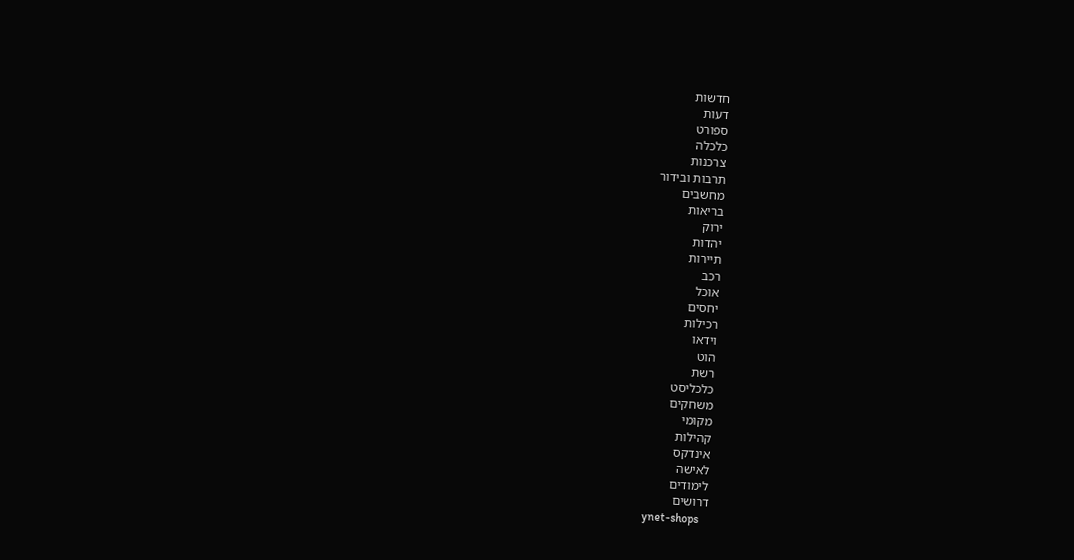חדשות
דעות
ספורט
כלכלה
צרכנות
תרבות ובידור
מחשבים
בריאות
ירוק
יהדות
תיירות
רכב
אוכל
יחסים
רכילות
וידאו
הוט
רשת
כלכליסט
משחקים
מקומי
קהילות
אינדקס
לאישה
לימודים
דרושים
ynet-shops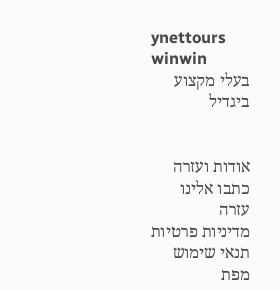ynettours
winwin
בעלי מקצוע
ביגדיל


אודות ועזרה
כתבו אלינו
עזרה
מדיניות פרטיות
תנאי שימוש
מפת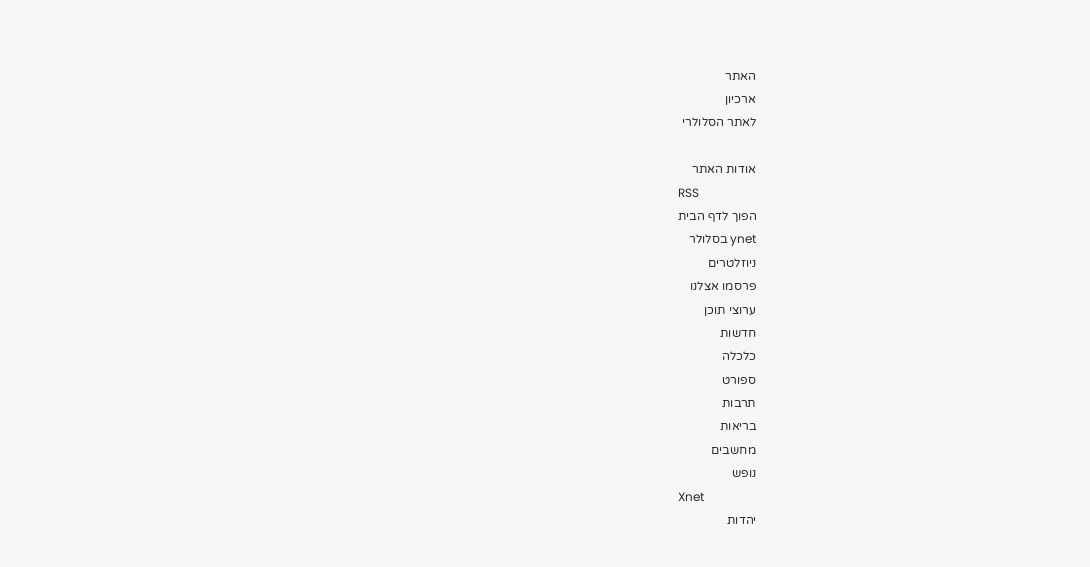האתר
ארכיון
לאתר הסלולרי

אודות האתר
RSS
הפוך לדף הבית
ynet בסלולר
ניוזלטרים
פרסמו אצלנו
ערוצי תוכן
חדשות
כלכלה
ספורט
תרבות
בריאות
מחשבים
נופש
Xnet
יהדות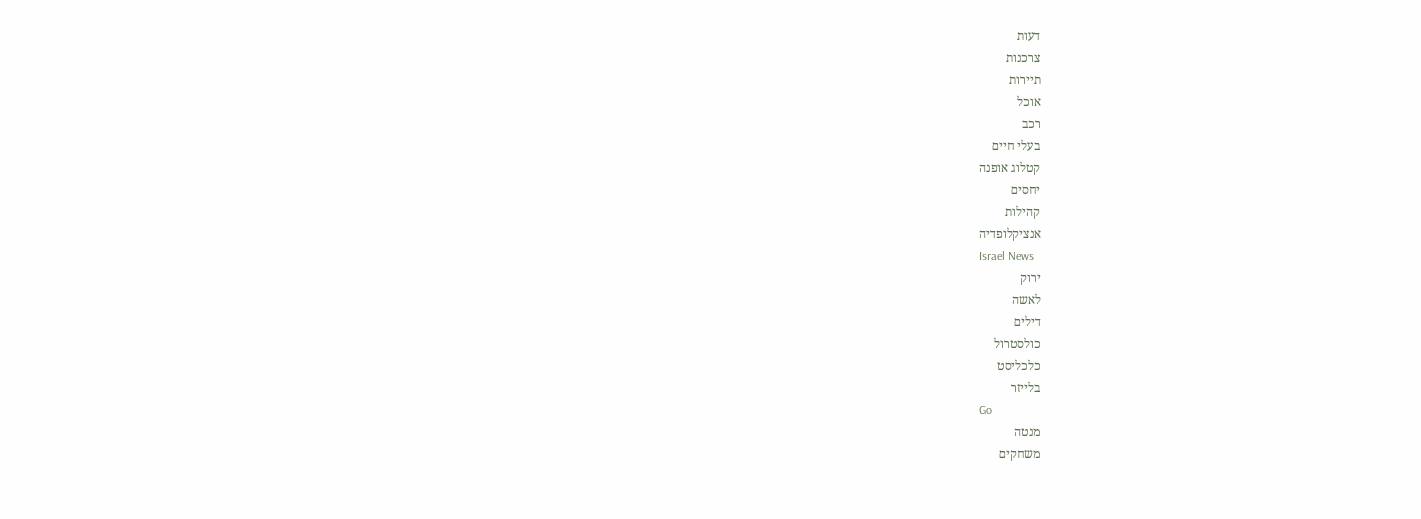דעות
צרכנות
תיירות
אוכל
רכב
בעלי חיים
קטלוג אופנה
יחסים
קהילות
אנציקלופדיה
Israel News
ירוק
לאשה
דילים
כולסטרול
כלכליסט
בלייזר
Go
מנטה
משחקים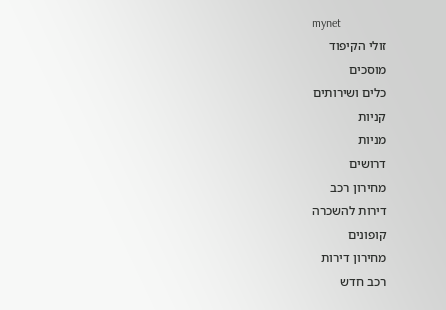mynet
זולי הקיפוד
מוסכים
כלים ושירותים
קניות
מניות
דרושים
מחירון רכב
דירות להשכרה
קופונים
מחירון דירות
רכב חדש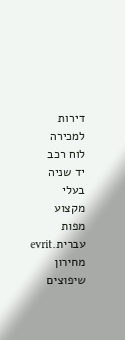דירות למכירה
לוח רכב
יד שניה
בעלי מקצוע
מפות
עברית.evrit
מחירון שיפוצים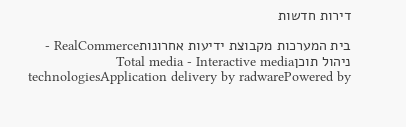דירות חדשות

בית המערכות מקבוצת ידיעות אחרונותRealCommerce - ניהול תוכןTotal media - Interactive media technologiesApplication delivery by radwarePowered by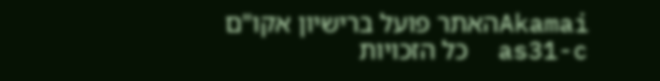Akamaiהאתר פועל ברישיון אקו"ם
as31-c  כל הזכויות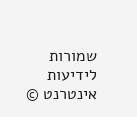שמורות לידיעות אינטרנט ©